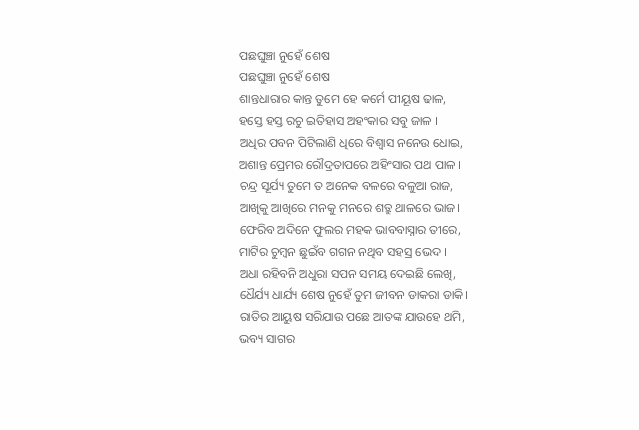ପଛଘୁଞ୍ଚା ନୁହେଁ ଶେଷ
ପଛଘୁଞ୍ଚା ନୁହେଁ ଶେଷ
ଶାନ୍ତଧାରାର କାନ୍ତ ତୁମେ ହେ କର୍ମେ ପୀୟୂଷ ଢାଳ,
ହସ୍ତେ ହସ୍ତ ରଚୁ ଇତିହାସ ଅହଂକାର ସବୁ ଜାଳ ।
ଅଧିର ପବନ ପିଟିଲାଣି ଧିରେ ବିଶ୍ଵାସ ନନେଉ ଧୋଇ,
ଅଶାନ୍ତ ପ୍ରେମର ରୌଦ୍ରତାପରେ ଅହିଂସାର ପଥ ପାଳ ।
ଚନ୍ଦ୍ର ସୂର୍ଯ୍ୟ ତୁମେ ତ ଅନେକ ବଳରେ ବଳୁଆ ରାଜ,
ଆଖିକୁ ଆଖିରେ ମନକୁ ମନରେ ଶତ୍ରୁ ଥାଳରେ ଭାଜ।
ଫେରିବ ଅଦିନେ ଫୁଲର ମହକ ଭାବବାସ୍ନାର ତୀରେ,
ମାଟିର ଚୁମ୍ଵନ ଛୁଇଁବ ଗଗନ ନଥିବ ସହସ୍ର ଭେଦ ।
ଅଧା ରହିବନି ଅଧୁରା ସପନ ସମୟ ଦେଇଛି ଲେଖି,
ଧୈର୍ଯ୍ୟ ଧାର୍ଯ୍ୟ ଶେଷ ନୁହେଁ ତୁମ ଜୀବନ ଡାକରା ଡାକି।
ରାତିର ଆୟୁଷ ସରିଯାଉ ପଛେ ଆତଙ୍କ ଯାଉହେ ଥମି,
ଭବ୍ୟ ସାଗର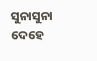ସୁନାସୁନା ଦେହେ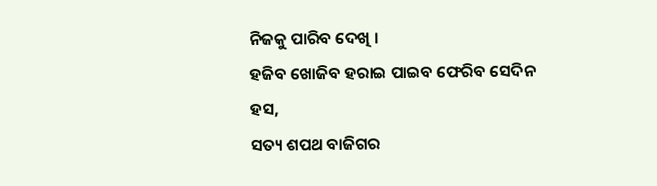ନିଜକୁ ପାରିବ ଦେଖି ।
ହଜିବ ଖୋଜିବ ହରାଇ ପାଇବ ଫେରିବ ସେଦିନ ହସ,
ସତ୍ୟ ଶପଥ ବାଜିଗର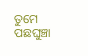ତୁମେ ପଛଘୁଞ୍ଚା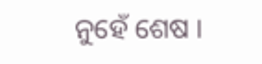ନୁହେଁ ଶେଷ ।